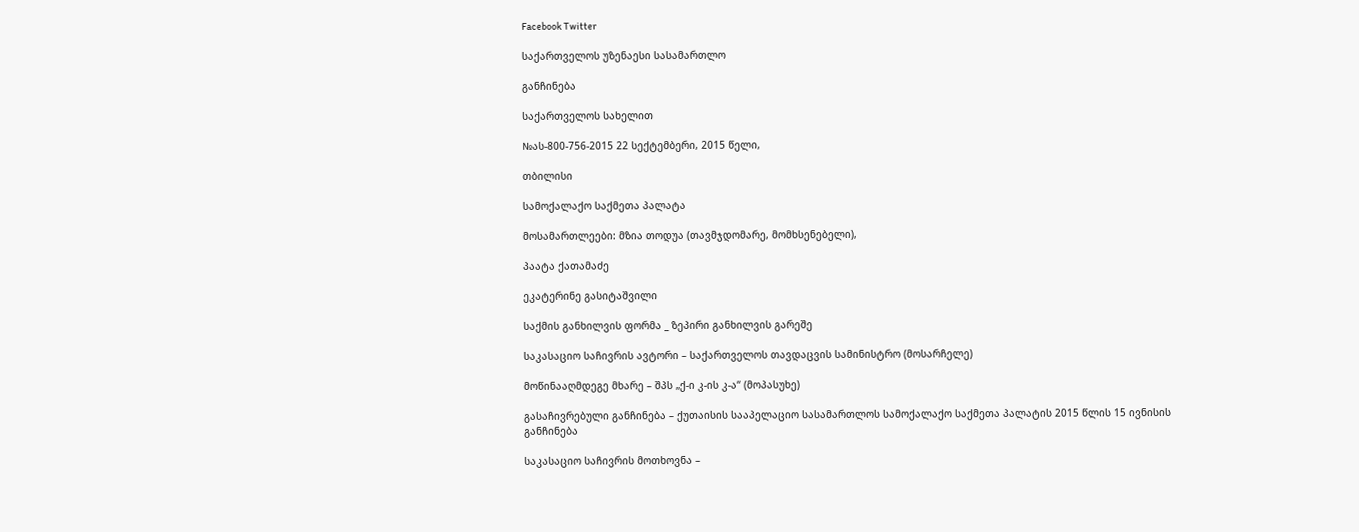Facebook Twitter

საქართველოს უზენაესი სასამართლო

განჩინება

საქართველოს სახელით

№ას-800-756-2015 22 სექტემბერი, 2015 წელი,

თბილისი

სამოქალაქო საქმეთა პალატა

მოსამართლეები: მზია თოდუა (თავმჯდომარე, მომხსენებელი),

პაატა ქათამაძე

ეკატერინე გასიტაშვილი

საქმის განხილვის ფორმა _ ზეპირი განხილვის გარეშე

საკასაციო საჩივრის ავტორი – საქართველოს თავდაცვის სამინისტრო (მოსარჩელე)

მოწინააღმდეგე მხარე – შპს „ქ-ი კ-ის კ-ა“ (მოპასუხე)

გასაჩივრებული განჩინება – ქუთაისის სააპელაციო სასამართლოს სამოქალაქო საქმეთა პალატის 2015 წლის 15 ივნისის განჩინება

საკასაციო საჩივრის მოთხოვნა –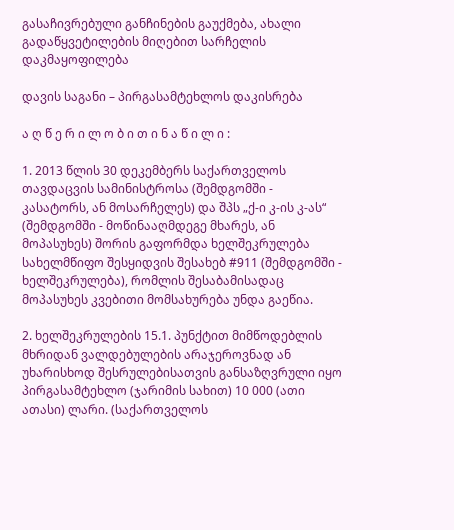გასაჩივრებული განჩინების გაუქმება, ახალი გადაწყვეტილების მიღებით სარჩელის დაკმაყოფილება

დავის საგანი – პირგასამტეხლოს დაკისრება

ა ღ წ ე რ ი ლ ო ბ ი თ ი ნ ა წ ი ლ ი :

1. 2013 წლის 30 დეკემბერს საქართველოს თავდაცვის სამინისტროსა (შემდგომში - კასატორს, ან მოსარჩელეს) და შპს „ქ-ი კ-ის კ-ას“ (შემდგომში - მოწინააღმდეგე მხარეს, ან მოპასუხეს) შორის გაფორმდა ხელშეკრულება სახელმწიფო შესყიდვის შესახებ #911 (შემდგომში - ხელშეკრულება), რომლის შესაბამისადაც მოპასუხეს კვებითი მომსახურება უნდა გაეწია.

2. ხელშეკრულების 15.1. პუნქტით მიმწოდებლის მხრიდან ვალდებულების არაჯეროვნად ან უხარისხოდ შესრულებისათვის განსაზღვრული იყო პირგასამტეხლო (ჯარიმის სახით) 10 000 (ათი ათასი) ლარი. (საქართველოს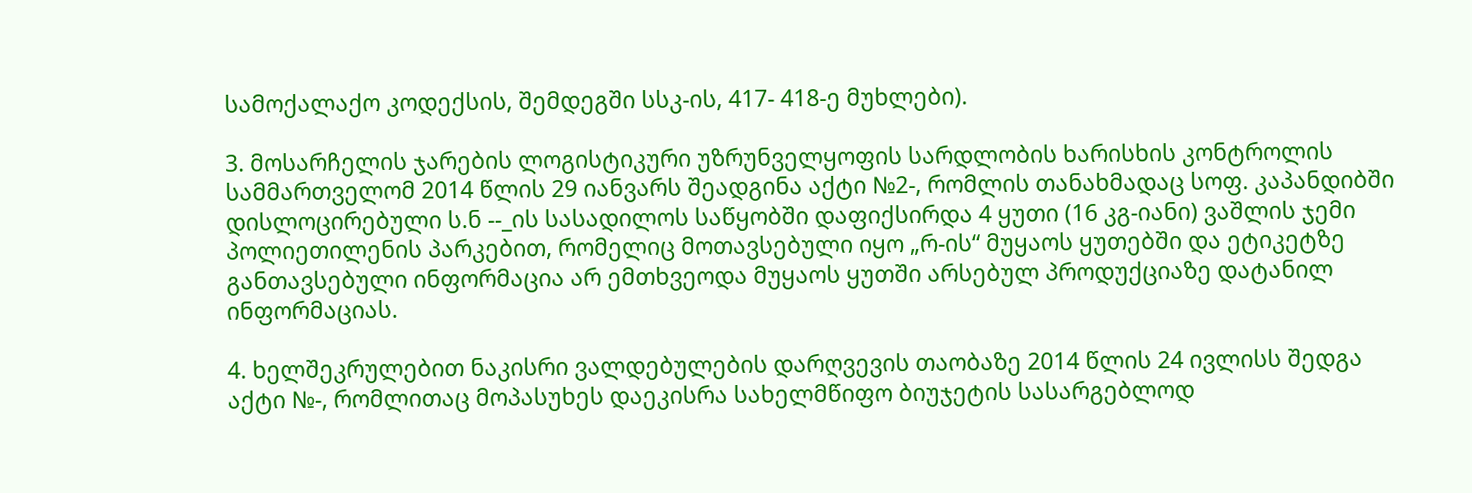სამოქალაქო კოდექსის, შემდეგში სსკ-ის, 417- 418-ე მუხლები).

3. მოსარჩელის ჯარების ლოგისტიკური უზრუნველყოფის სარდლობის ხარისხის კონტროლის სამმართველომ 2014 წლის 29 იანვარს შეადგინა აქტი №2-, რომლის თანახმადაც სოფ. კაპანდიბში დისლოცირებული ს.ნ --_ის სასადილოს საწყობში დაფიქსირდა 4 ყუთი (16 კგ-იანი) ვაშლის ჯემი პოლიეთილენის პარკებით, რომელიც მოთავსებული იყო „რ-ის“ მუყაოს ყუთებში და ეტიკეტზე განთავსებული ინფორმაცია არ ემთხვეოდა მუყაოს ყუთში არსებულ პროდუქციაზე დატანილ ინფორმაციას.

4. ხელშეკრულებით ნაკისრი ვალდებულების დარღვევის თაობაზე 2014 წლის 24 ივლისს შედგა აქტი №-, რომლითაც მოპასუხეს დაეკისრა სახელმწიფო ბიუჯეტის სასარგებლოდ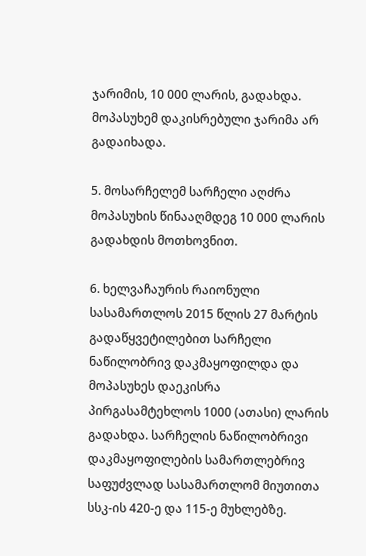ჯარიმის, 10 000 ლარის, გადახდა. მოპასუხემ დაკისრებული ჯარიმა არ გადაიხადა.

5. მოსარჩელემ სარჩელი აღძრა მოპასუხის წინააღმდეგ 10 000 ლარის გადახდის მოთხოვნით.

6. ხელვაჩაურის რაიონული სასამართლოს 2015 წლის 27 მარტის გადაწყვეტილებით სარჩელი ნაწილობრივ დაკმაყოფილდა და მოპასუხეს დაეკისრა პირგასამტეხლოს 1000 (ათასი) ლარის გადახდა. სარჩელის ნაწილობრივი დაკმაყოფილების სამართლებრივ საფუძვლად სასამართლომ მიუთითა სსკ-ის 420-ე და 115-ე მუხლებზე.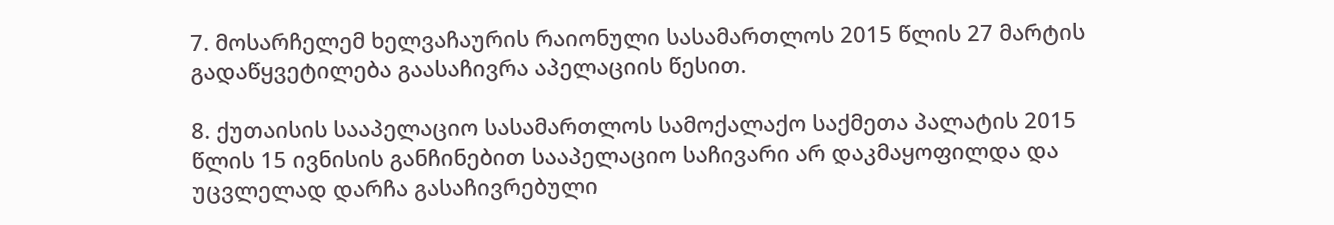7. მოსარჩელემ ხელვაჩაურის რაიონული სასამართლოს 2015 წლის 27 მარტის გადაწყვეტილება გაასაჩივრა აპელაციის წესით.

8. ქუთაისის სააპელაციო სასამართლოს სამოქალაქო საქმეთა პალატის 2015 წლის 15 ივნისის განჩინებით სააპელაციო საჩივარი არ დაკმაყოფილდა და უცვლელად დარჩა გასაჩივრებული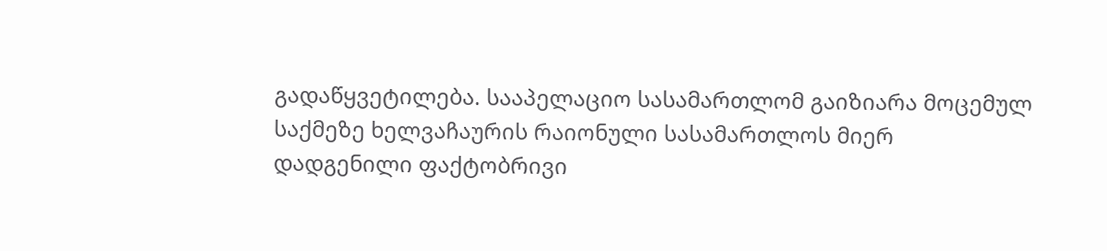გადაწყვეტილება. სააპელაციო სასამართლომ გაიზიარა მოცემულ საქმეზე ხელვაჩაურის რაიონული სასამართლოს მიერ დადგენილი ფაქტობრივი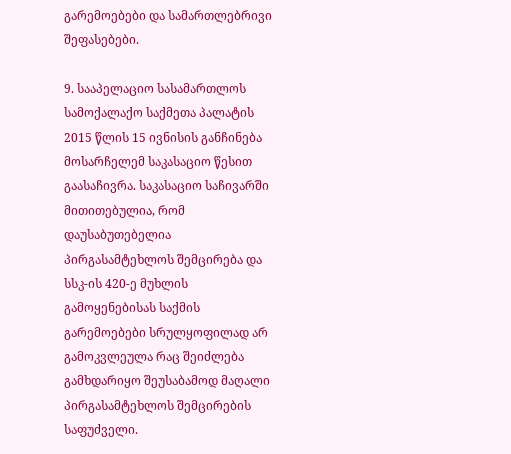გარემოებები და სამართლებრივი შეფასებები.

9. სააპელაციო სასამართლოს სამოქალაქო საქმეთა პალატის 2015 წლის 15 ივნისის განჩინება მოსარჩელემ საკასაციო წესით გაასაჩივრა. საკასაციო საჩივარში მითითებულია, რომ დაუსაბუთებელია პირგასამტეხლოს შემცირება და სსკ-ის 420-ე მუხლის გამოყენებისას საქმის გარემოებები სრულყოფილად არ გამოკვლეულა რაც შეიძლება გამხდარიყო შეუსაბამოდ მაღალი პირგასამტეხლოს შემცირების საფუძველი.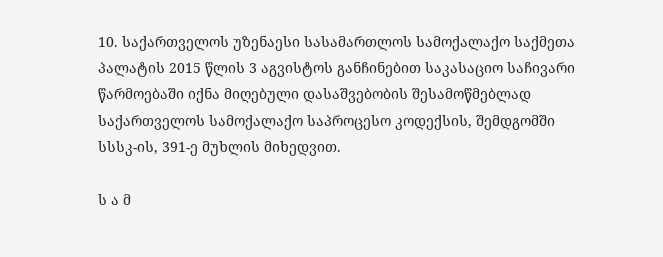10. საქართველოს უზენაესი სასამართლოს სამოქალაქო საქმეთა პალატის 2015 წლის 3 აგვისტოს განჩინებით საკასაციო საჩივარი წარმოებაში იქნა მიღებული დასაშვებობის შესამოწმებლად საქართველოს სამოქალაქო საპროცესო კოდექსის, შემდგომში სსსკ-ის, 391-ე მუხლის მიხედვით.

ს ა მ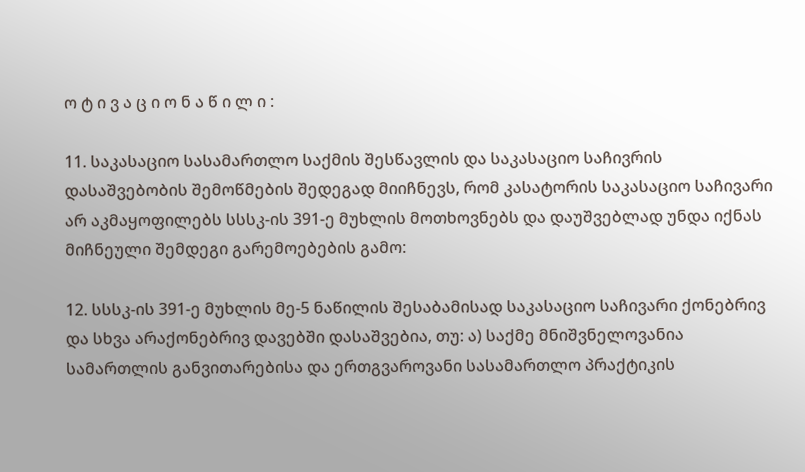ო ტ ი ვ ა ც ი ო ნ ა წ ი ლ ი :

11. საკასაციო სასამართლო საქმის შესწავლის და საკასაციო საჩივრის დასაშვებობის შემოწმების შედეგად მიიჩნევს, რომ კასატორის საკასაციო საჩივარი არ აკმაყოფილებს სსსკ-ის 391-ე მუხლის მოთხოვნებს და დაუშვებლად უნდა იქნას მიჩნეული შემდეგი გარემოებების გამო:

12. სსსკ-ის 391-ე მუხლის მე-5 ნაწილის შესაბამისად საკასაციო საჩივარი ქონებრივ და სხვა არაქონებრივ დავებში დასაშვებია, თუ: ა) საქმე მნიშვნელოვანია სამართლის განვითარებისა და ერთგვაროვანი სასამართლო პრაქტიკის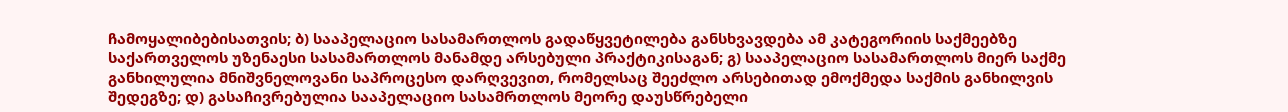ჩამოყალიბებისათვის; ბ) სააპელაციო სასამართლოს გადაწყვეტილება განსხვავდება ამ კატეგორიის საქმეებზე საქართველოს უზენაესი სასამართლოს მანამდე არსებული პრაქტიკისაგან; გ) სააპელაციო სასამართლოს მიერ საქმე განხილულია მნიშვნელოვანი საპროცესო დარღვევით, რომელსაც შეეძლო არსებითად ემოქმედა საქმის განხილვის შედეგზე; დ) გასაჩივრებულია სააპელაციო სასამრთლოს მეორე დაუსწრებელი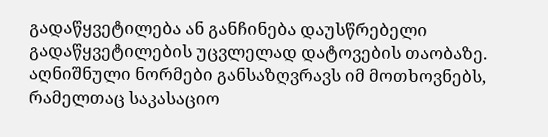გადაწყვეტილება ან განჩინება დაუსწრებელი გადაწყვეტილების უცვლელად დატოვების თაობაზე. აღნიშნული ნორმები განსაზღვრავს იმ მოთხოვნებს, რამელთაც საკასაციო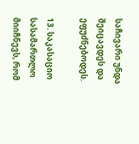საჩივარი უნდა შეიცავდეს და ეფუძნებოდეს.

13. საკასაციო სასამართლო მიიჩნევს, რომ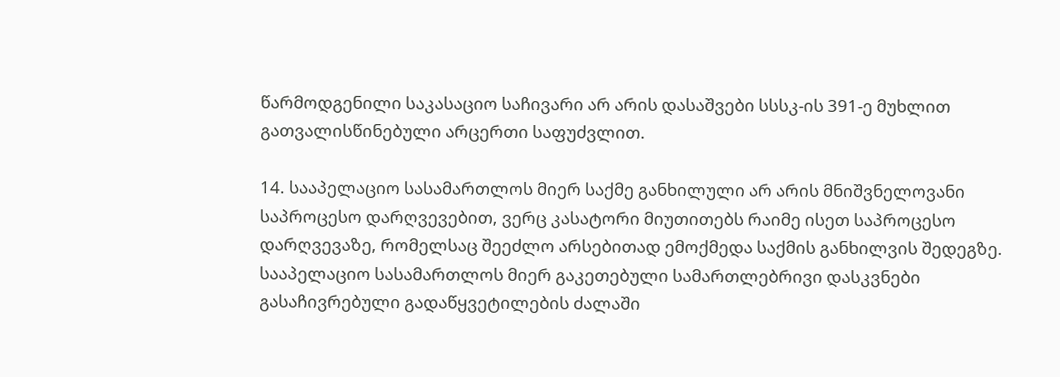წარმოდგენილი საკასაციო საჩივარი არ არის დასაშვები სსსკ-ის 391-ე მუხლით გათვალისწინებული არცერთი საფუძვლით.

14. სააპელაციო სასამართლოს მიერ საქმე განხილული არ არის მნიშვნელოვანი საპროცესო დარღვევებით, ვერც კასატორი მიუთითებს რაიმე ისეთ საპროცესო დარღვევაზე, რომელსაც შეეძლო არსებითად ემოქმედა საქმის განხილვის შედეგზე. სააპელაციო სასამართლოს მიერ გაკეთებული სამართლებრივი დასკვნები გასაჩივრებული გადაწყვეტილების ძალაში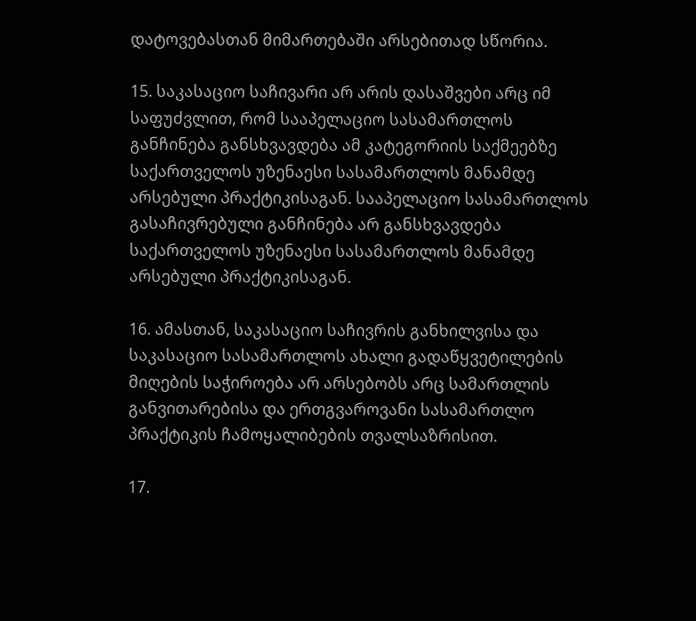დატოვებასთან მიმართებაში არსებითად სწორია.

15. საკასაციო საჩივარი არ არის დასაშვები არც იმ საფუძვლით, რომ სააპელაციო სასამართლოს განჩინება განსხვავდება ამ კატეგორიის საქმეებზე საქართველოს უზენაესი სასამართლოს მანამდე არსებული პრაქტიკისაგან. სააპელაციო სასამართლოს გასაჩივრებული განჩინება არ განსხვავდება საქართველოს უზენაესი სასამართლოს მანამდე არსებული პრაქტიკისაგან.

16. ამასთან, საკასაციო საჩივრის განხილვისა და საკასაციო სასამართლოს ახალი გადაწყვეტილების მიღების საჭიროება არ არსებობს არც სამართლის განვითარებისა და ერთგვაროვანი სასამართლო პრაქტიკის ჩამოყალიბების თვალსაზრისით.

17.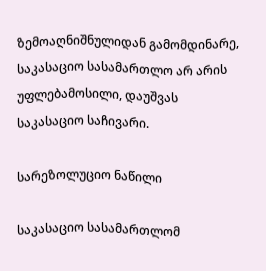ზემოაღნიშნულიდან გამომდინარე, საკასაციო სასამართლო არ არის უფლებამოსილი, დაუშვას საკასაციო საჩივარი.

სარეზოლუციო ნაწილი

საკასაციო სასამართლომ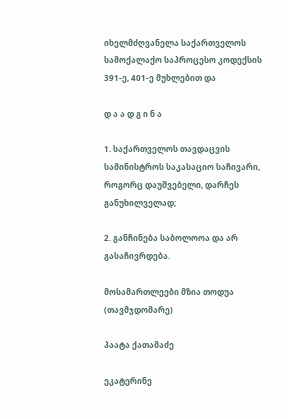იხელმძღვანელა საქართველოს სამოქალაქო საპროცესო კოდექსის 391-ე, 401-ე მუხლებით და

დ ა ა დ გ ი ნ ა

1. საქართველოს თავდაცვის სამინისტროს საკასაციო საჩივარი, როგორც დაუშვებელი, დარჩეს განუხილველად;

2. განჩინება საბოლოოა და არ გასაჩივრდება.

მოსამართლეები მზია თოდუა (თავმჯდომარე)

პაატა ქათამაძე

ეკატერინე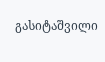გასიტაშვილი